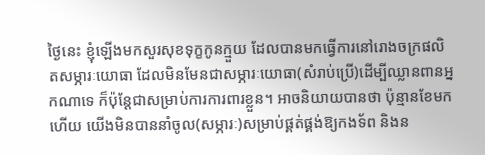ថ្ងៃនេះ ខ្ញុំឡើងមកសួរសុខទុក្ខកូនក្មួយ ដែលបានមកធ្វើការនៅរោងចក្រផលិតសម្ភារៈយោធា ដែលមិនមែនជាសម្ភារៈយោធា(សំរាប់ប្រើ)ដើម្បីឈ្លានពានអ្នកណាទេ ក៏ប៉ុន្តែជាសម្រាប់ការការពារខ្លួន។ អាចនិយាយបានថា ប៉ុន្មានខែមកហើយ យើងមិនបាននាំចូល(សម្ភារៈ)សម្រាប់ផ្គត់ផ្គង់ឱ្យកងទ័ព និងន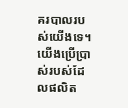គរបាលរបស់យើងទេ។ យើងប្រើប្រាស់របស់ដែលផលិត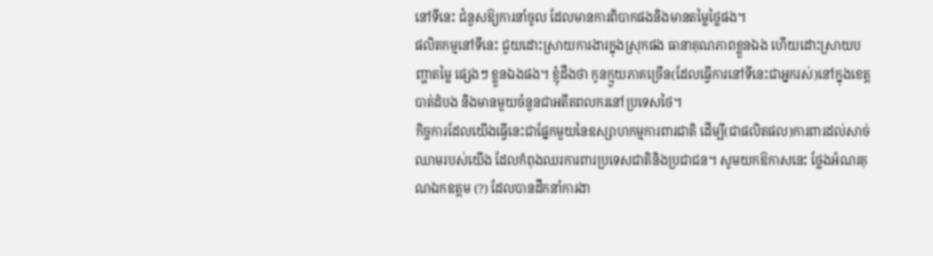នៅទីនេះ ជំនួសឱ្យការនាំចូល ដែលមានការពិបាកផងនិងមានតម្លៃថ្លៃផង។
ផលិតកម្មនៅទីនេះ ជួយដោះស្រាយការងារក្នុងស្រុកផង ធានាគុណភាពខ្លួនឯង ហើយដោះស្រាយបញ្ហាតម្លៃ ផ្សេងៗ ខ្លួនឯងផង។ ខ្ញុំដឹងថា កូនក្មួយភាគច្រើន(ដែលធ្វើការនៅទីនេះជាអ្នករស់)នៅក្នុងខេត្តបាត់ដំបង និងមានមួយចំនួនជាអតីតពលករនៅប្រទេសថៃ។
កិច្ចការដែលយើងធ្វើនេះជាផ្នែកមួយនៃឧស្សាហកម្មការពារជាតិ ដើម្បី(ជាផលិតផល)ការពារដល់សាច់ឈាមរបស់យើង ដែលកំពុងឈរការពារប្រទេសជាតិនិងប្រជាជន។ សូមយកឱកាសនេះ ថ្លែងអំណរគុណឯកឧត្តម (?) ដែលបានដឹកនាំការងា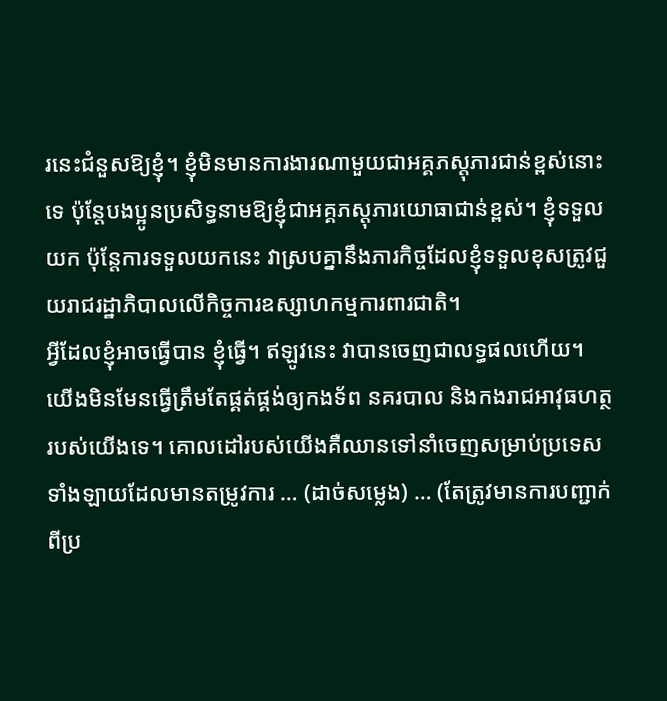រនេះជំនួសឱ្យខ្ញុំ។ ខ្ញុំមិនមានការងារណាមួយជាអគ្គភស្ដុភារជាន់ខ្ពស់នោះទេ ប៉ុន្តែបងប្អូនប្រសិទ្ធនាមឱ្យខ្ញុំជាអគ្គភស្ដុភារយោធាជាន់ខ្ពស់។ ខ្ញុំទទួលយក ប៉ុន្តែការទទួលយកនេះ វាស្របគ្នានឹងភារកិច្ចដែលខ្ញុំទទួលខុសត្រូវជួយរាជរដ្ឋាភិបាលលើកិច្ចការឧស្សាហកម្មការពារជាតិ។
អ្វីដែលខ្ញុំអាចធ្វើបាន ខ្ញុំធ្វើ។ ឥឡូវនេះ វាបានចេញជាលទ្ធផលហើយ។ យើងមិនមែនធ្វើត្រឹមតែផ្គត់ផ្គង់ឲ្យកងទ័ព នគរបាល និងកងរាជអាវុធហត្ថរបស់យើងទេ។ គោលដៅរបស់យើងគឺឈានទៅនាំចេញសម្រាប់ប្រទេសទាំងឡាយដែលមានតម្រូវការ … (ដាច់សម្លេង) … (តែត្រូវមានការបញ្ជាក់ពីប្រ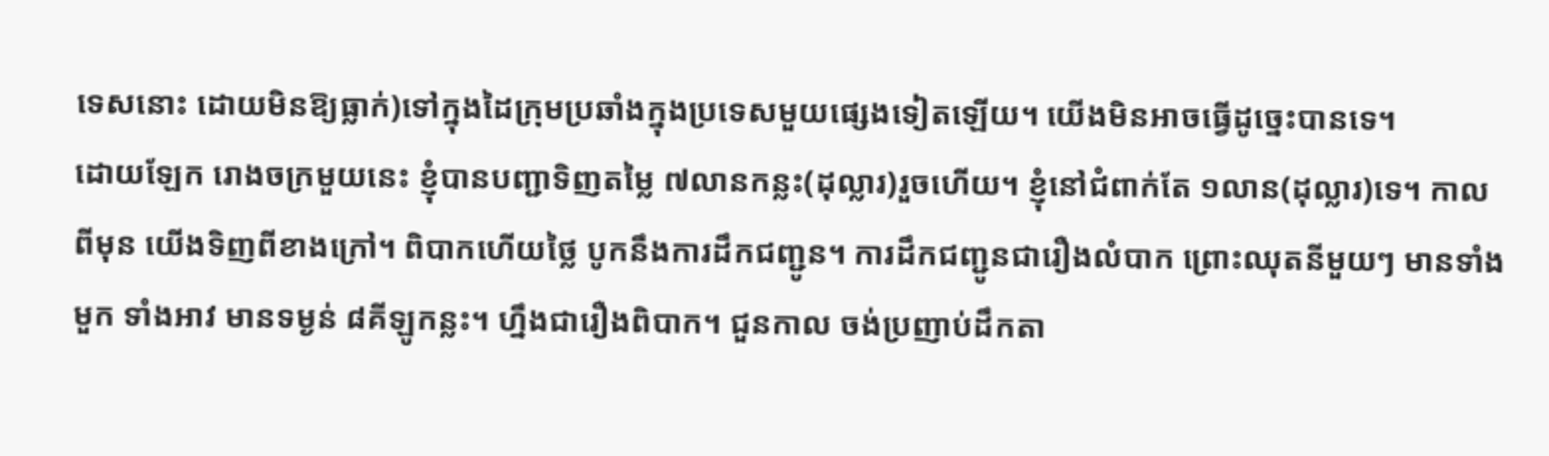ទេសនោះ ដោយមិនឱ្យធ្លាក់)ទៅក្នុងដៃក្រុមប្រឆាំងក្នុងប្រទេសមួយផ្សេងទៀតឡើយ។ យើងមិនអាចធ្វើដូច្នេះបានទេ។
ដោយឡែក រោងចក្រមួយនេះ ខ្ញុំបានបញ្ជាទិញតម្លៃ ៧លានកន្លះ(ដុល្លារ)រួចហើយ។ ខ្ញុំនៅជំពាក់តែ ១លាន(ដុល្លារ)ទេ។ កាលពីមុន យើងទិញពីខាងក្រៅ។ ពិបាកហើយថ្លៃ បូកនឹងការដឹកជញ្ជូន។ ការដឹកជញ្ជូនជារឿងលំបាក ព្រោះឈុតនីមួយៗ មានទាំងមួក ទាំងអាវ មានទម្ងន់ ៨គីឡូកន្លះ។ ហ្នឹងជារឿងពិបាក។ ជួនកាល ចង់ប្រញាប់ដឹកតា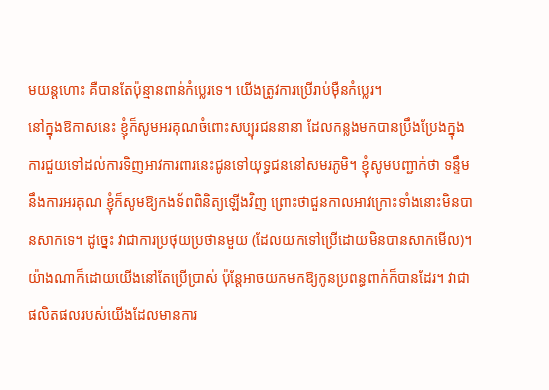មយន្តហោះ គឺបានតែប៉ុន្មានពាន់កំប្លេរទេ។ យើងត្រូវការប្រើរាប់ម៉ឺនកំប្លេរ។
នៅក្នុងឱកាសនេះ ខ្ញុំក៏សូមអរគុណចំពោះសប្បុរជននានា ដែលកន្លងមកបានប្រឹងប្រែងក្នុងការជួយទៅដល់ការទិញអាវការពារនេះជូនទៅយុទ្ធជននៅសមរភូមិ។ ខ្ញុំសូមបញ្ជាក់ថា ទន្ទឹមនឹងការអរគុណ ខ្ញុំក៏សូមឱ្យកងទ័ពពិនិត្យឡើងវិញ ព្រោះថាជួនកាលអាវក្រោះទាំងនោះមិនបានសាកទេ។ ដូច្នេះ វាជាការប្រថុយប្រថានមួយ (ដែលយកទៅប្រើដោយមិនបានសាកមើល)។ យ៉ាងណាក៏ដោយយើងនៅតែប្រើប្រាស់ ប៉ុន្តែអាចយកមកឱ្យកូនប្រពន្ធពាក់ក៏បានដែរ។ វាជាផលិតផលរបស់យើងដែលមានការ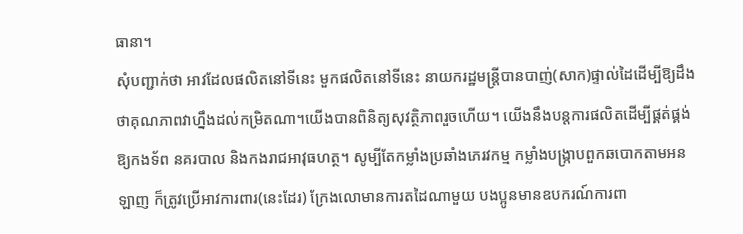ធានា។
សុំបញ្ជាក់ថា អាវដែលផលិតនៅទីនេះ មួកផលិតនៅទីនេះ នាយករដ្ឋមន្រ្តីបានបាញ់(សាក)ផ្ទាល់ដៃដើម្បីឱ្យដឹងថាគុណភាពវាហ្នឹងដល់កម្រិតណា។យើងបានពិនិត្យសុវត្ថិភាពរួចហើយ។ យើងនឹងបន្តការផលិតដើម្បីផ្គត់ផ្គង់ឱ្យកងទ័ព នគរបាល និងកងរាជអាវុធហត្ថ។ សូម្បីតែកម្លាំងប្រឆាំងភេរវកម្ម កម្លាំងបង្រ្កាបពួកឆបោកតាមអនឡាញ ក៏ត្រូវប្រើអាវការពារ(នេះដែរ) ក្រែងលោមានការតដៃណាមួយ បងប្អូនមានឧបករណ៍ការពា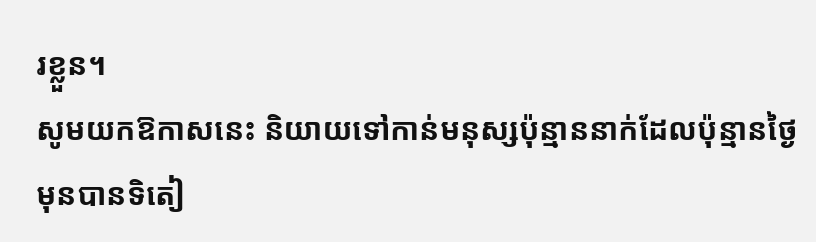រខ្លួន។
សូមយកឱកាសនេះ និយាយទៅកាន់មនុស្សប៉ុន្មាននាក់ដែលប៉ុន្មានថ្ងៃមុនបានទិតៀ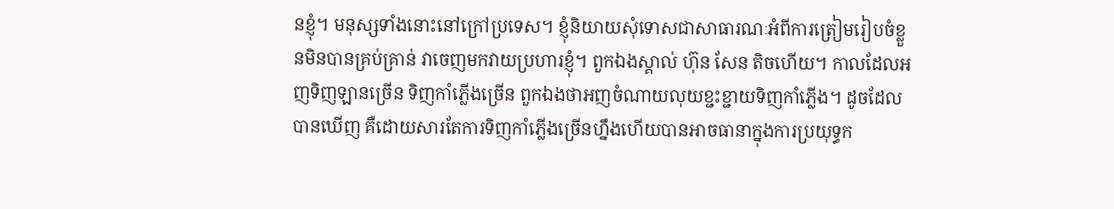នខ្ញុំ។ មនុស្សទាំងនោះនៅក្រៅប្រទេស។ ខ្ញុំនិយាយសុំទោសជាសាធារណៈអំពីការត្រៀមរៀបចំខ្លួនមិនបានគ្រប់គ្រាន់ វាចេញមកវាយប្រហារខ្ញុំ។ ពួកឯងស្គាល់ ហ៊ុន សែន តិចហើយ។ កាលដែលអញទិញឡានច្រើន ទិញកាំភ្លើងច្រើន ពួកឯងថាអញចំណាយលុយខ្ជះខ្ជាយទិញកាំភ្លើង។ ដូចដែលបានឃើញ គឺដោយសារតែការទិញកាំភ្លើងច្រើនហ្នឹងហើយបានអាចធានាក្នុងការប្រយុទ្ធក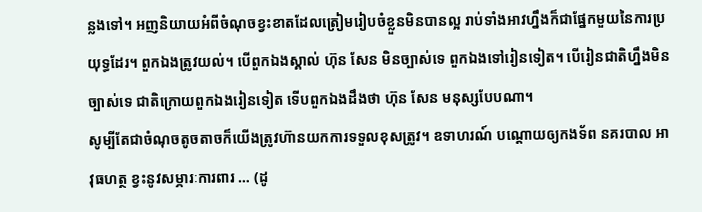ន្លងទៅ។ អញនិយាយអំពីចំណុចខ្វះខាតដែលត្រៀមរៀបចំខ្លួនមិនបានល្អ រាប់ទាំងអាវហ្នឹងក៏ជាផ្នែកមួយនៃការប្រយុទ្ធដែរ។ ពួកឯងត្រូវយល់។ បើពួកឯងស្គាល់ ហ៊ុន សែន មិនច្បាស់ទេ ពួកឯងទៅរៀនទៀត។ បើរៀនជាតិហ្នឹងមិនច្បាស់ទេ ជាតិក្រោយពួកឯងរៀនទៀត ទើបពួកឯងដឹងថា ហ៊ុន សែន មនុស្សបែបណា។
សូម្បីតែជាចំណុចតូចតាចក៏យើងត្រូវហ៊ានយកការទទួលខុសត្រូវ។ ឧទាហរណ៍ បណ្តោយឲ្យកងទ័ព នគរបាល អាវុធហត្ថ ខ្វះនូវសម្ភារៈការពារ … (ដូ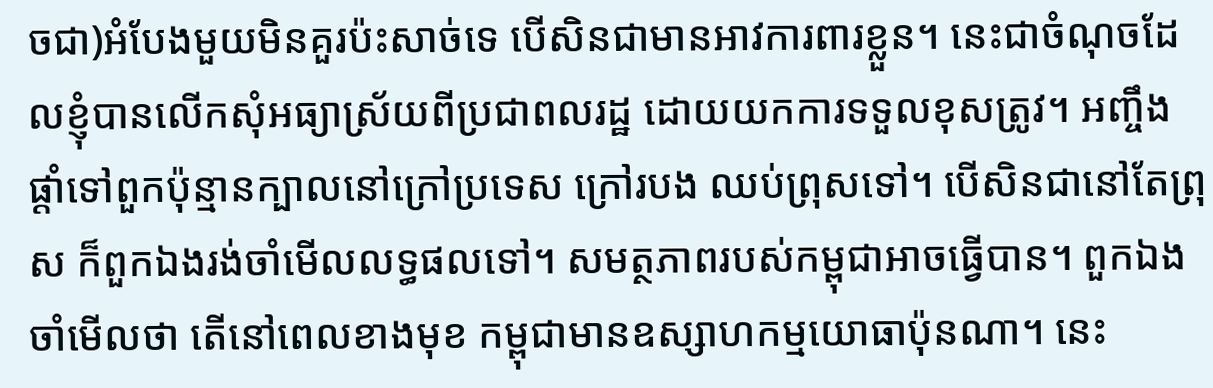ចជា)អំបែងមួយមិនគួរប៉ះសាច់ទេ បើសិនជាមានអាវការពារខ្លួន។ នេះជាចំណុចដែលខ្ញុំបានលើកសុំអធ្យាស្រ័យពីប្រជាពលរដ្ឋ ដោយយកការទទួលខុសត្រូវ។ អញ្ចឹង ផ្តាំទៅពួកប៉ុន្មានក្បាលនៅក្រៅប្រទេស ក្រៅរបង ឈប់ព្រុសទៅ។ បើសិនជានៅតែព្រុស ក៏ពួកឯងរង់ចាំមើលលទ្ធផលទៅ។ សមត្ថភាពរបស់កម្ពុជាអាចធ្វើបាន។ ពួកឯងចាំមើលថា តើនៅពេលខាងមុខ កម្ពុជាមានឧស្សាហកម្មយោធាប៉ុនណា។ នេះ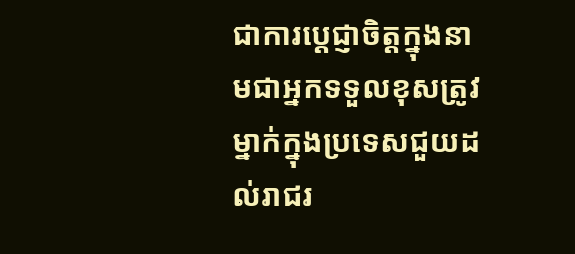ជាការប្តេជ្ញាចិត្តក្នុងនាមជាអ្នកទទួលខុសត្រូវម្នាក់ក្នុងប្រទេសជួយដល់រាជរ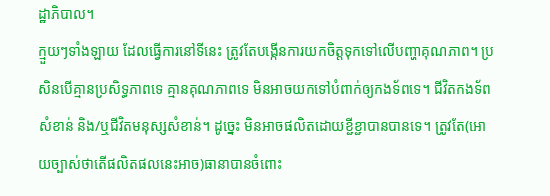ដ្ឋាភិបាល។
ក្មួយៗទាំងឡាយ ដែលធ្វើការនៅទីនេះ ត្រូវតែបង្កើនការយកចិត្តទុកទៅលើបញ្ហាគុណភាព។ ប្រសិនបើគ្មានប្រសិទ្ធភាពទេ គ្មានគុណភាពទេ មិនអាចយកទៅបំពាក់ឲ្យកងទ័ពទេ។ ជីវិតកងទ័ពសំខាន់ និង/ឬជីវិតមនុស្សសំខាន់។ ដូច្នេះ មិនអាចផលិតដោយខ្ជីខ្ជាបានបានទេ។ ត្រូវតែ(អោយច្បាស់ថាតើផលិតផលនេះអាច)ធានាបានចំពោះ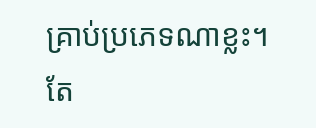គ្រាប់ប្រភេទណាខ្លះ។ តែ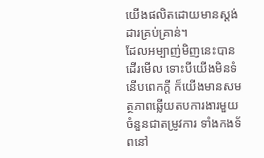យើងផលិតដោយមានស្តង់ដារគ្រប់គ្រាន់។
ដែលអម្បាញ់មិញនេះបានដើរមើល ទោះបីយើងមិនទំនើបពេកក្តី ក៏យើងមានសមត្ថភាពឆ្លើយតបការងារមួយចំនួនជាតម្រូវការ ទាំងកងទ័ពនៅ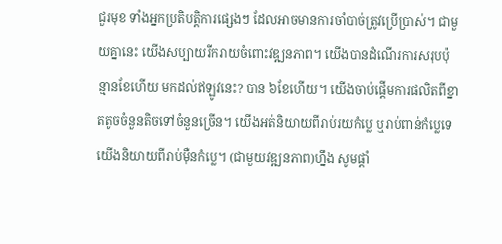ជួរមុខ ទាំងអ្នកប្រតិបត្តិការផ្សេងៗ ដែលអាចមានការចាំបាច់ត្រូវប្រើប្រាស់។ ជាមួយគ្នានេះ យើងសប្បាយរីករាយចំពោះវឌ្ឍនភាព។ យើងបានដំណើរការសរុបប៉ុន្មានខែហើយ មកដល់ឥឡូវនេះ? បាន ៦ខែហើយ។ យើងចាប់ផ្តើមការផលិតពីខ្នាតតូចចំនួនតិចទៅចំនួនច្រើន។ យើងអត់និយាយពីរាប់រយកំប្លេ ឬរាប់ពាន់កំប្លេទេ យើងនិយាយពីរាប់ម៉ឺនកំប្លេ។ (ជាមួយវឌ្ឍនភាព)ហ្នឹង សូមផ្តាំ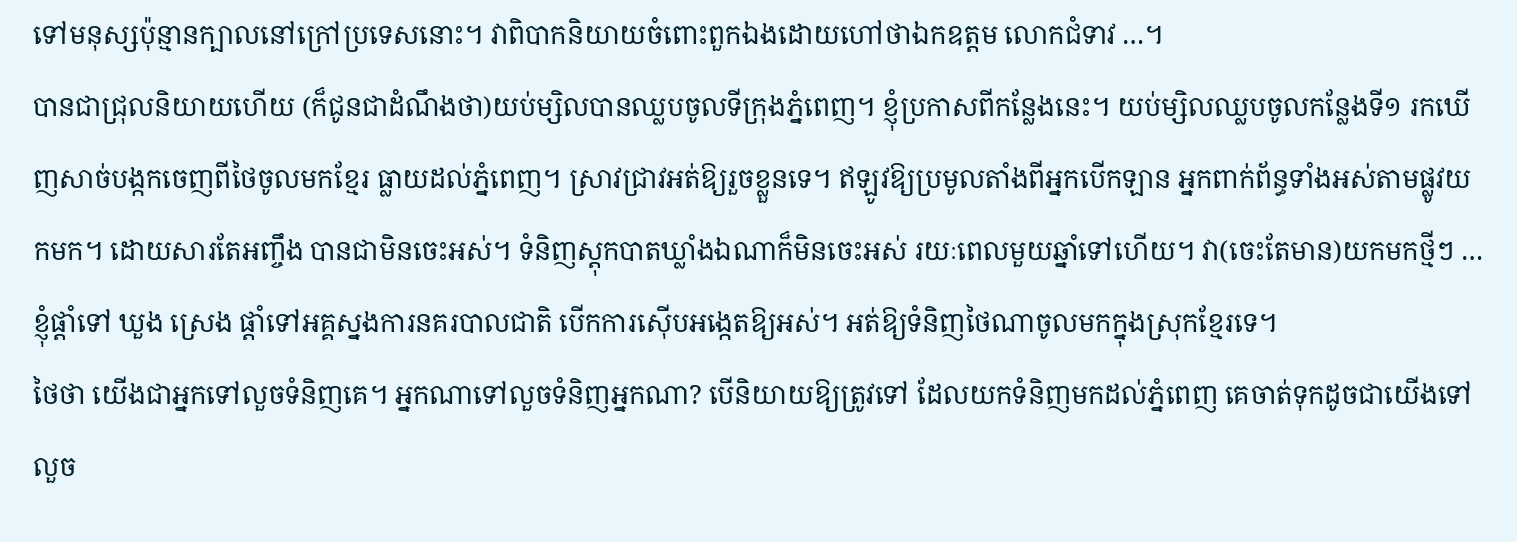ទៅមនុស្សប៉ុន្មានក្បាលនៅក្រៅប្រទេសនោះ។ វាពិបាកនិយាយចំពោះពួកឯងដោយហៅថាឯកឧត្តម លោកជំទាវ …។
បានជាជ្រុលនិយាយហើយ (ក៏ជូនជាដំណឹងថា)យប់ម្សិលបានឈ្លបចូលទីក្រុងភ្នំពេញ។ ខ្ញុំប្រកាសពីកន្លែងនេះ។ យប់ម្សិលឈ្លបចូលកន្លែងទី១ រកឃើញសាច់បង្កកចេញពីថៃចូលមកខ្មែរ ធ្លាយដល់ភ្នំពេញ។ ស្រាវជ្រាវអត់ឱ្យរួចខ្លួនទេ។ ឥឡូវឱ្យប្រមូលតាំងពីអ្នកបើកឡាន អ្នកពាក់ព័ន្ធទាំងអស់តាមផ្លូវយកមក។ ដោយសារតែអញ្ចឹង បានជាមិនចេះអស់។ ទំនិញស្តុកបាតឃ្លាំងឯណាក៏មិនចេះអស់ រយៈពេលមួយឆ្នាំទៅហើយ។ វា(ចេះតែមាន)យកមកថ្មីៗ … ខ្ញុំផ្តាំទៅ ឃួង ស្រេង ផ្តាំទៅអគ្គស្នងការនគរបាលជាតិ បើកការស៊ើបអង្កេតឱ្យអស់។ អត់ឱ្យទំនិញថៃណាចូលមកក្នុងស្រុកខ្មែរទេ។
ថៃថា យើងជាអ្នកទៅលួចទំនិញគេ។ អ្នកណាទៅលួចទំនិញអ្នកណា? បើនិយាយឱ្យត្រូវទៅ ដែលយកទំនិញមកដល់ភ្នំពេញ គេចាត់ទុកដូចជាយើងទៅលួច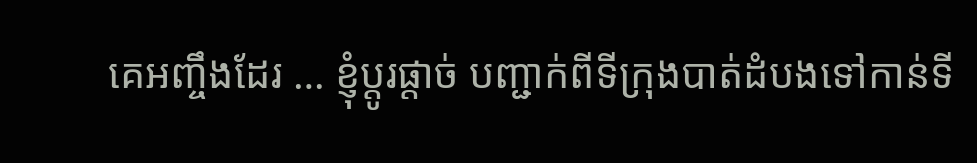គេអញ្ចឹងដែរ … ខ្ញុំប្តូរផ្តាច់ បញ្ជាក់ពីទីក្រុងបាត់ដំបងទៅកាន់ទី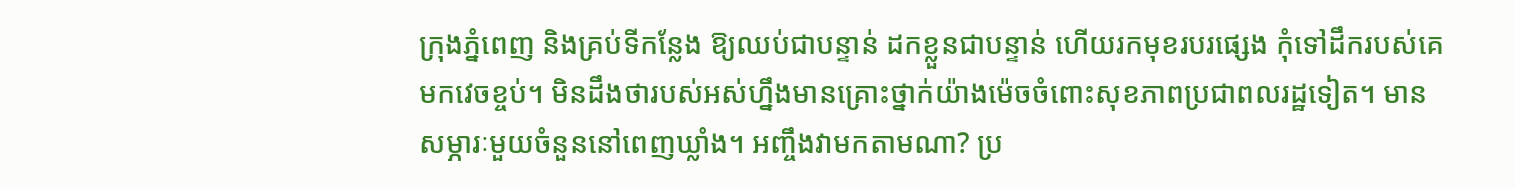ក្រុងភ្នំពេញ និងគ្រប់ទីកន្លែង ឱ្យឈប់ជាបន្ទាន់ ដកខ្លួនជាបន្ទាន់ ហើយរកមុខរបរផ្សេង កុំទៅដឹករបស់គេមកវេចខ្ចប់។ មិនដឹងថារបស់អស់ហ្នឹងមានគ្រោះថ្នាក់យ៉ាងម៉េចចំពោះសុខភាពប្រជាពលរដ្ឋទៀត។ មានសម្ភារៈមួយចំនួននៅពេញឃ្លាំង។ អញ្ចឹងវាមកតាមណា? ប្រ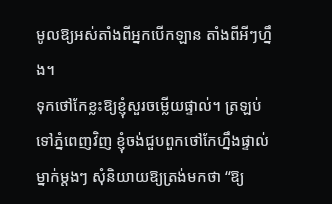មូលឱ្យអស់តាំងពីអ្នកបើកឡាន តាំងពីអីៗហ្នឹង។
ទុកថៅកែខ្លះឱ្យខ្ញុំសួរចម្លើយផ្ទាល់។ ត្រឡប់ទៅភ្នំពេញវិញ ខ្ញុំចង់ជួបពួកថៅកែហ្នឹងផ្ទាល់ ម្នាក់ម្តងៗ សុំនិយាយឱ្យត្រង់មកថា “ឱ្យ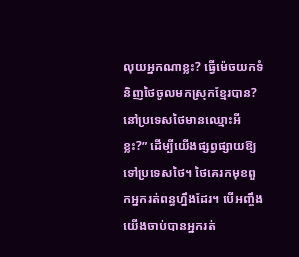លុយអ្នកណាខ្លះ? ធ្វើម៉េចយកទំនិញថៃចូលមកស្រុកខ្មែរបាន? នៅប្រទេសថៃមានឈ្មោះអីខ្លះ?” ដើម្បីយើងផ្សព្វផ្សាយឱ្យទៅប្រទេសថៃ។ ថៃគេរកមុខពួកអ្នករត់ពន្ធហ្នឹងដែរ។ បើអញ្ចឹង យើងចាប់បានអ្នករត់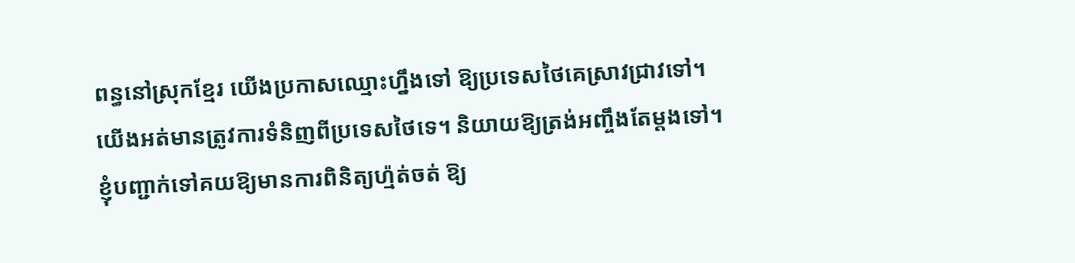ពន្ធនៅស្រុកខ្មែរ យើងប្រកាសឈ្មោះហ្នឹងទៅ ឱ្យប្រទេសថៃគេស្រាវជ្រាវទៅ។
យើងអត់មានត្រូវការទំនិញពីប្រទេសថៃទេ។ និយាយឱ្យត្រង់អញ្ចឹងតែម្តងទៅ។ ខ្ញុំបញ្ជាក់ទៅគយឱ្យមានការពិនិត្យហ្ម៉ត់ចត់ ឱ្យ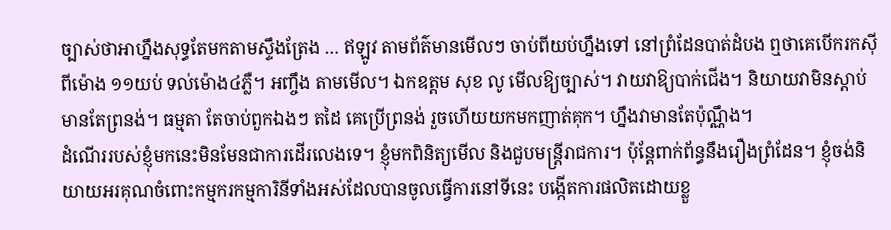ច្បាស់ថាអាហ្នឹងសុទ្ធតែមកតាមស្ទឹងត្រែង … ឥឡូវ តាមព័ត៌មានមើលៗ ចាប់ពីយប់ហ្នឹងទៅ នៅព្រំដែនបាត់ដំបង ឮថាគេបើករកស៊ីពីម៉ោង ១១យប់ ទល់ម៉ោង៤ភ្លឺ។ អញ្ចឹង តាមមើល។ ឯកឧត្តម សុខ លូ មើលឱ្យច្បាស់។ វាយវាឱ្យបាក់ជើង។ និយាយវាមិនស្តាប់ មានតែព្រនង់។ ធម្មតា តែចាប់ពួកឯងៗ តដៃ គេប្រើព្រនង់ រួចហើយយកមកញាត់គុក។ ហ្នឹងវាមានតែប៉ុណ្ណឹង។
ដំណើររបស់ខ្ញុំមកនេះមិនមែនជាការដើរលេងទេ។ ខ្ញុំមកពិនិត្យមើល និងជួបមន្ត្រីរាជការ។ ប៉ុន្តែពាក់ព័ន្ធនឹងរឿងព្រំដែន។ ខ្ញុំចង់និយាយអរគុណចំពោះកម្មករកម្មការិនីទាំងអស់ដែលបានចូលធ្វើការនៅទីនេះ បង្កើតការផលិតដោយខ្លួ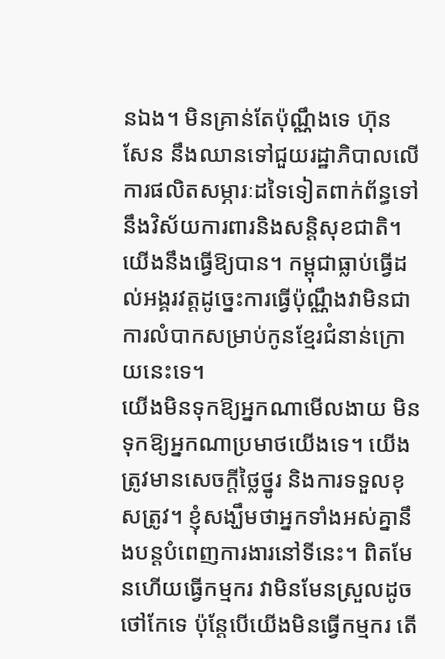នឯង។ មិនគ្រាន់តែប៉ុណ្ណឹងទេ ហ៊ុន សែន នឹងឈានទៅជួយរដ្ឋាភិបាលលើការផលិតសម្ភារៈដទៃទៀតពាក់ព័ន្ធទៅនឹងវិស័យការពារនិងសន្តិសុខជាតិ។ យើងនឹងធ្វើឱ្យបាន។ កម្ពុជាធ្លាប់ធ្វើដល់អង្គរវត្តដូច្នេះការធ្វើប៉ុណ្ណឹងវាមិនជាការលំបាកសម្រាប់កូនខ្មែរជំនាន់ក្រោយនេះទេ។
យើងមិនទុកឱ្យអ្នកណាមើលងាយ មិនទុកឱ្យអ្នកណាប្រមាថយើងទេ។ យើងត្រូវមានសេចក្តីថ្លៃថ្នូរ និងការទទួលខុសត្រូវ។ ខ្ញុំសង្ឃឹមថាអ្នកទាំងអស់គ្នានឹងបន្តបំពេញការងារនៅទីនេះ។ ពិតមែនហើយធ្វើកម្មករ វាមិនមែនស្រួលដូចថៅកែទេ ប៉ុន្តែបើយើងមិនធ្វើកម្មករ តើ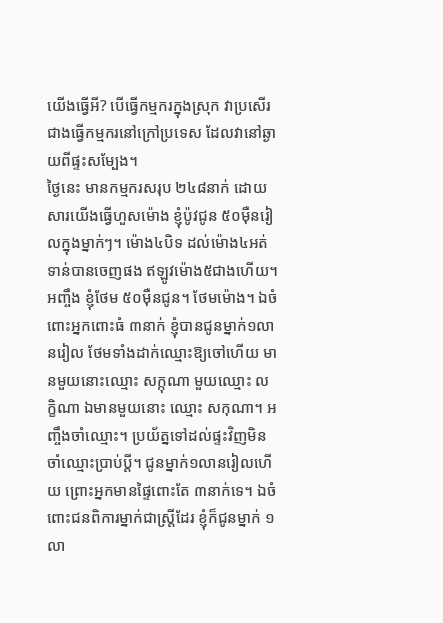យើងធ្វើអី? បើធ្វើកម្មករក្នុងស្រុក វាប្រសើរជាងធ្វើកម្មករនៅក្រៅប្រទេស ដែលវានៅឆ្ងាយពីផ្ទះសម្បែង។
ថ្ងៃនេះ មានកម្មករសរុប ២៤៨នាក់ ដោយសារយើងធ្វើហួសម៉ោង ខ្ញុំប៉ូវជូន ៥០ម៉ឺនរៀលក្នុងម្នាក់ៗ។ ម៉ោង៤បិទ ដល់ម៉ោង៤អត់ទាន់បានចេញផង ឥឡូវម៉ោង៥ជាងហើយ។ អញ្ចឹង ខ្ញុំថែម ៥០ម៉ឺនជូន។ ថែមម៉ោង។ ឯចំពោះអ្នកពោះធំ ៣នាក់ ខ្ញុំបានជូនម្នាក់១លានរៀល ថែមទាំងដាក់ឈ្មោះឱ្យចៅហើយ មានមួយនោះឈ្មោះ សក្កុណា មួយឈ្មោះ លក្ខិណា ឯមានមួយនោះ ឈ្មោះ សកុណា។ អញ្ចឹងចាំឈ្មោះ។ ប្រយ័ត្នទៅដល់ផ្ទះវិញមិនចាំឈ្មោះប្រាប់ប្តី។ ជូនម្នាក់១លានរៀលហើយ ព្រោះអ្នកមានផ្ទៃពោះតែ ៣នាក់ទេ។ ឯចំពោះជនពិការម្នាក់ជាស្ត្រីដែរ ខ្ញុំក៏ជូនម្នាក់ ១លា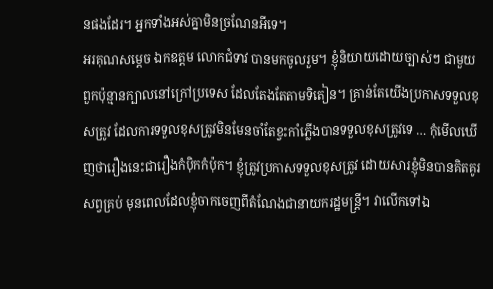នផងដែរ។ អ្នកទាំងអស់គ្នាមិនច្រណែនអីទេ។
អរគុណសម្តេច ឯកឧត្តម លោកជំទាវ បានមកចូលរួម។ ខ្ញុំនិយាយដោយច្បាស់ៗ ជាមួយពួកប៉ុន្មានក្បាលនៅក្រៅប្រទេស ដែលតែងតែតាមទិតៀន។ គ្រាន់តែយើងប្រកាសទទួលខុសត្រូវ ដែលការទទួលខុសត្រូវមិនមែនចាំតែខ្វះកាំភ្លើងបានទទួលខុសត្រូវទេ … កុំមើលឃើញថារឿងនេះជារឿងកំប៉ិកកំប៉ុក។ ខ្ញុំត្រូវប្រកាសទទួលខុសត្រូវ ដោយសារខ្ញុំមិនបានគិតគូរសព្វគ្រប់ មុនពេលដែលខ្ញុំចាកចេញពីតំណែងជានាយករដ្ឋមន្ត្រី។ វាលើកទៅឯ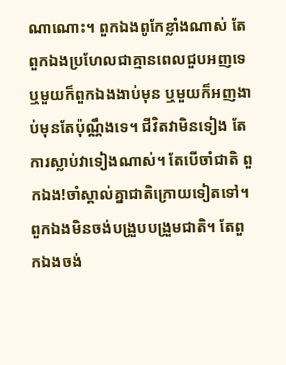ណាណោះ។ ពួកឯងពូកែខ្លាំងណាស់ តែពួកឯងប្រហែលជាគ្មានពេលជួបអញទេ ឬមួយក៏ពួកឯងងាប់មុន ឬមួយក៏អញងាប់មុនតែប៉ុណ្ណឹងទេ។ ជីវិតវាមិនទៀង តែការស្លាប់វាទៀងណាស់។ តែបើចាំជាតិ ពួកឯង!ចាំស្គាល់គ្នាជាតិក្រោយទៀតទៅ។ ពួកឯងមិនចង់បង្រួបបង្រួមជាតិ។ តែពួកឯងចង់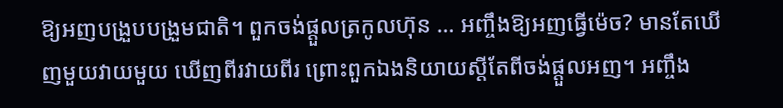ឱ្យអញបង្រួបបង្រួមជាតិ។ ពួកចង់ផ្តួលត្រកូលហ៊ុន … អញ្ចឹងឱ្យអញធ្វើម៉េច? មានតែឃើញមួយវាយមួយ ឃើញពីរវាយពីរ ព្រោះពួកឯងនិយាយស្តីតែពីចង់ផ្តួលអញ។ អញ្ចឹង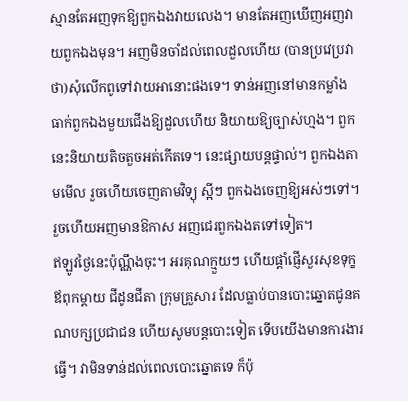ស្មានតែអញទុកឱ្យពួកឯងវាយលេង។ មានតែអញឃើញអញវាយពួកឯងមុន។ អញមិនចាំដល់ពេលដួលហើយ (បានប្រវេប្រវាថា)សុំលើកពូទៅវាយអានោះផងទេ។ ទាន់អញនៅមានកម្លាំង ធាក់ពួកឯងមួយជើងឱ្យដួលហើយ និយាយឱ្យច្បាស់ហ្មង។ ពួកនេះនិយាយតិចតួចអត់កើតទេ។ នេះផ្សាយបន្តផ្ទាល់។ ពួកឯងតាមមើល រួចហើយចេញតាមវិទ្យុ ស្អីៗ ពួកឯងចេញឱ្យអស់ៗទៅ។ រួចហើយអញមានឱកាស អញជេរពួកឯងតទៅទៀត។
ឥឡូវថ្ងៃនេះប៉ុណ្ណឹងចុះ។ អរគុណក្មួយៗ ហើយផ្តាំផ្ញើសួរសុខទុក្ខឪពុកម្តាយ ជីដូនជីតា ក្រុមគ្រួសារ ដែលធ្លាប់បានបោះឆ្នោតជូនគណបក្សប្រជាជន ហើយសូមបន្តបោះទៀត ទើបយើងមានការងារធ្វើ។ វាមិនទាន់ដល់ពេលបោះឆ្នោតទេ ក៏ប៉ុ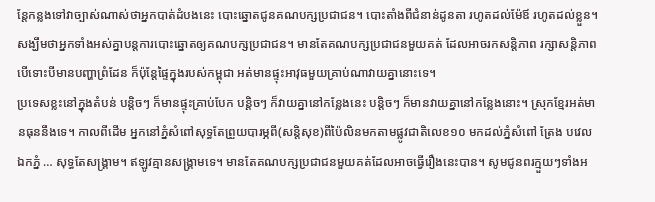ន្តែកន្លងទៅវាច្បាស់ណាស់ថាអ្នកបាត់ដំបងនេះ បោះឆ្នោតជូនគណបក្សប្រជាជន។ បោះតាំងពីជំនាន់ដូនតា រហូតដល់ម៉ែឪ រហូតដល់ខ្លួន។ សង្ឃឹមថាអ្នកទាំងអស់គ្នាបន្តការបោះឆ្នោតឲ្យគណបក្សប្រជាជន។ មានតែគណបក្សប្រជាជនមួយគត់ ដែលអាចរកសន្តិភាព រក្សាសន្តិភាព បើទោះបីមានបញ្ហាព្រំដែន ក៏ប៉ុន្តែផ្ទៃក្នុងរបស់កម្ពុជា អត់មានផ្ទុះអាវុធមួយគ្រាប់ណាវាយគ្នានោះទេ។
ប្រទេសខ្លះនៅក្នុងតំបន់ បន្តិចៗ ក៏មានផ្ទុះគ្រាប់បែក បន្តិចៗ ក៏វាយគ្នានៅកន្លែងនេះ បន្តិចៗ ក៏មានវាយគ្នានៅកន្លែងនោះ។ ស្រុកខ្មែរអត់មានធុននឹងទេ។ កាលពីដើម អ្នកនៅភ្នំសំពៅសុទ្ធតែព្រួយបារម្ភពី(សន្តិសុខ)ពីប៉ៃលិនមកតាមផ្លូវជាតិលេខ១០ មកដល់ភ្នំសំពៅ ត្រែង បវេល ឯកភ្នំ … សុទ្ធតែសង្គ្រាម។ ឥឡូវគ្មានសង្គ្រាមទេ។ មានតែគណបក្សប្រជាជនមួយគត់ដែលអាចធ្វើរឿងនេះបាន។ សូមជូនពរក្មួយៗទាំងអ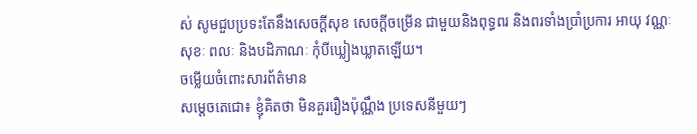ស់ សូមជួបប្រទះតែនឹងសេចក្តីសុខ សេចក្តីចម្រើន ជាមួយនិងពុទ្ធពរ និងពរទាំងប្រាំប្រការ អាយុ វណ្ណៈ សុខៈ ពលៈ និងបដិភាណៈ កុំបីឃ្លៀងឃ្លាតឡើយ។
ចម្លើយចំពោះសារព័ត៌មាន
សម្តេចតេជោ៖ ខ្ញុំគិតថា មិនគួររឿងប៉ុណ្ណឹង ប្រទេសនីមួយៗ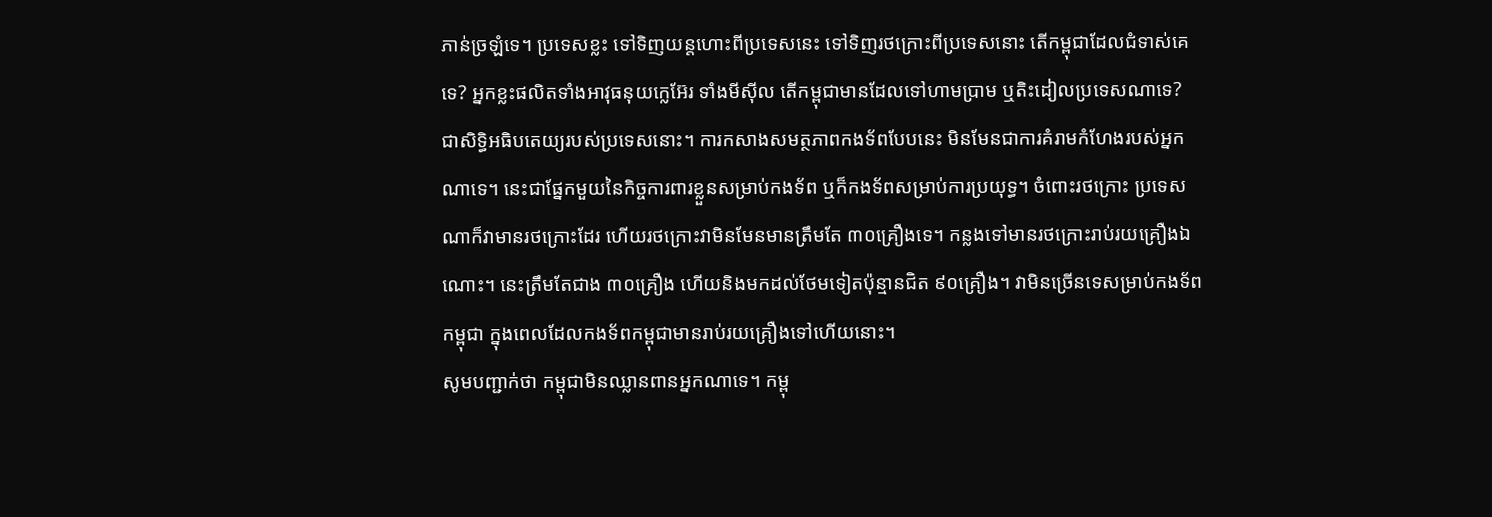ភាន់ច្រឡំទេ។ ប្រទេសខ្លះ ទៅទិញយន្តហោះពីប្រទេសនេះ ទៅទិញរថក្រោះពីប្រទេសនោះ តើកម្ពុជាដែលជំទាស់គេទេ? អ្នកខ្លះផលិតទាំងអាវុធនុយក្លេអ៊ែរ ទាំងមីស៊ីល តើកម្ពុជាមានដែលទៅហាមប្រាម ឬតិះដៀលប្រទេសណាទេ? ជាសិទ្ធិអធិបតេយ្យរបស់ប្រទេសនោះ។ ការកសាងសមត្ថភាពកងទ័ពបែបនេះ មិនមែនជាការគំរាមកំហែងរបស់អ្នកណាទេ។ នេះជាផ្នែកមួយនៃកិច្ចការពារខ្លួនសម្រាប់កងទ័ព ឬក៏កងទ័ពសម្រាប់ការប្រយុទ្ធ។ ចំពោះរថក្រោះ ប្រទេសណាក៏វាមានរថក្រោះដែរ ហើយរថក្រោះវាមិនមែនមានត្រឹមតែ ៣០គ្រឿងទេ។ កន្លងទៅមានរថក្រោះរាប់រយគ្រឿងឯណោះ។ នេះត្រឹមតែជាង ៣០គ្រឿង ហើយនិងមកដល់ថែមទៀតប៉ុន្មានជិត ៩០គ្រឿង។ វាមិនច្រើនទេសម្រាប់កងទ័ពកម្ពុជា ក្នុងពេលដែលកងទ័ពកម្ពុជាមានរាប់រយគ្រឿងទៅហើយនោះ។
សូមបញ្ជាក់ថា កម្ពុជាមិនឈ្លានពានអ្នកណាទេ។ កម្ពុ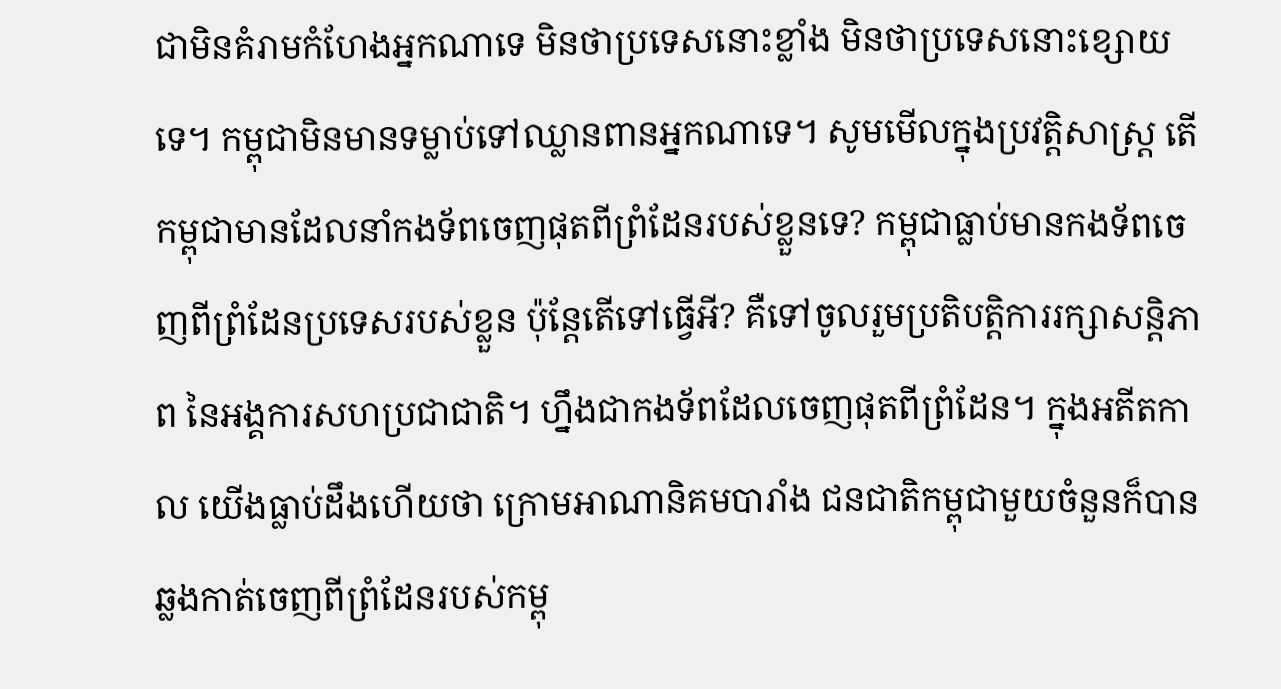ជាមិនគំរាមកំហែងអ្នកណាទេ មិនថាប្រទេសនោះខ្លាំង មិនថាប្រទេសនោះខ្សោយទេ។ កម្ពុជាមិនមានទម្លាប់ទៅឈ្លានពានអ្នកណាទេ។ សូមមើលក្នុងប្រវត្តិសាស្ត្រ តើកម្ពុជាមានដែលនាំកងទ័ពចេញផុតពីព្រំដែនរបស់ខ្លួនទេ? កម្ពុជាធ្លាប់មានកងទ័ពចេញពីព្រំដែនប្រទេសរបស់ខ្លួន ប៉ុន្តែតើទៅធ្វើអី? គឺទៅចូលរួមប្រតិបត្តិការរក្សាសន្តិភាព នៃអង្គការសហប្រជាជាតិ។ ហ្នឹងជាកងទ័ពដែលចេញផុតពីព្រំដែន។ ក្នុងអតីតកាល យើងធ្លាប់ដឹងហើយថា ក្រោមអាណានិគមបារាំង ជនជាតិកម្ពុជាមួយចំនួនក៏បានឆ្លងកាត់ចេញពីព្រំដែនរបស់កម្ពុ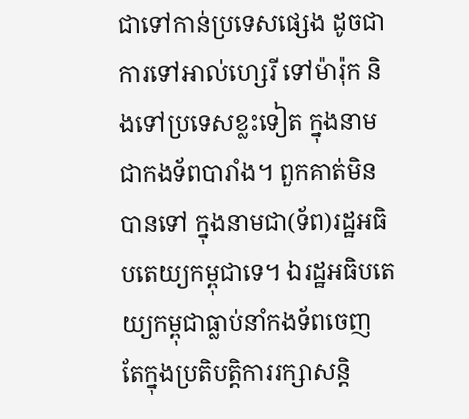ជាទៅកាន់ប្រទេសផ្សេង ដូចជាការទៅអាល់ហ្សេរី ទៅម៉ារ៉ុក និងទៅប្រទេសខ្លះទៀត ក្នុងនាមជាកងទ័ពបារាំង។ ពួកគាត់មិនបានទៅ ក្នុងនាមជា(ទ័ព)រដ្ឋអធិបតេយ្យកម្ពុជាទេ។ ឯរដ្ឋអធិបតេយ្យកម្ពុជាធ្លាប់នាំកងទ័ពចេញ តែក្នុងប្រតិបត្តិការរក្សាសន្តិ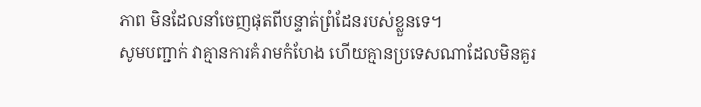ភាព មិនដែលនាំចេញផុតពីបន្ទាត់ព្រំដែនរបស់ខ្លួនទេ។
សូមបញ្ជាក់ វាគ្មានការគំរាមកំហែង ហើយគ្មានប្រទេសណាដែលមិនគួរ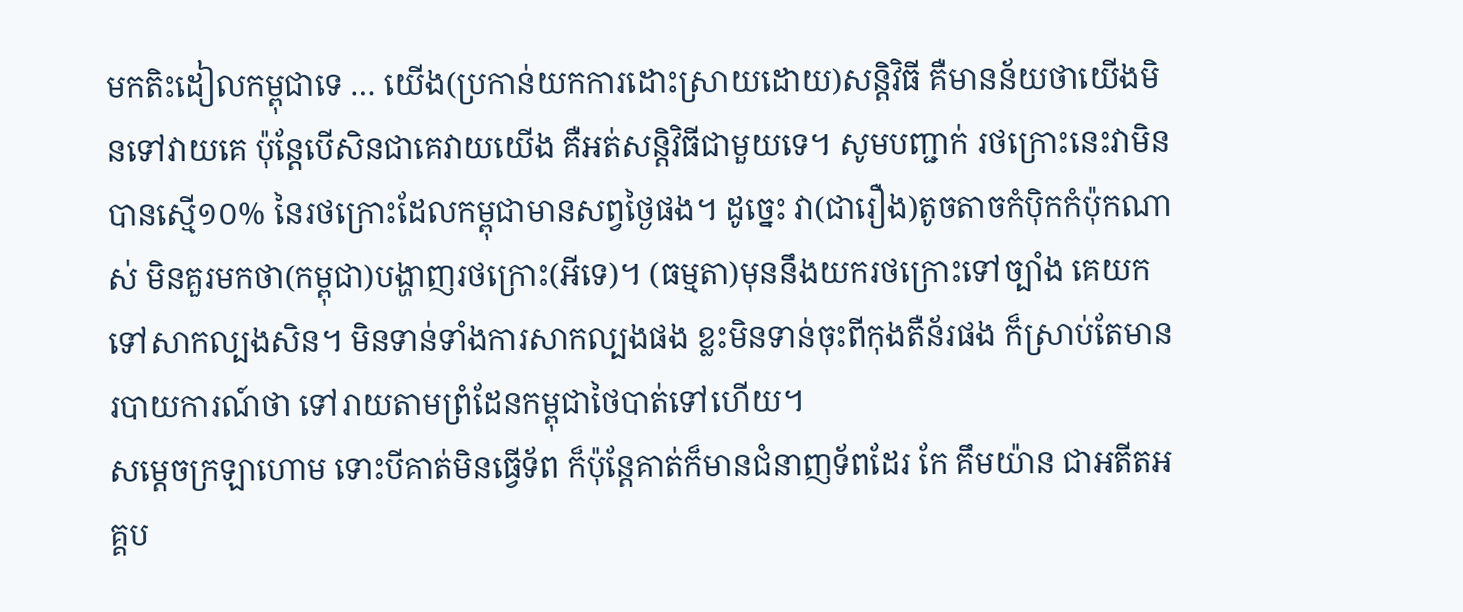មកតិះដៀលកម្ពុជាទេ … យើង(ប្រកាន់យកការដោះស្រាយដោយ)សន្តិវិធី គឺមានន័យថាយើងមិនទៅវាយគេ ប៉ុន្តែបើសិនជាគេវាយយើង គឺអត់សន្តិវិធីជាមួយទេ។ សូមបញ្ជាក់ រថក្រោះនេះវាមិនបានស្មើ១០% នៃរថក្រោះដែលកម្ពុជាមានសព្វថ្ងៃផង។ ដូច្នេះ វា(ជារឿង)តូចតាចកំប៉ិកកំប៉ុកណាស់ មិនគួរមកថា(កម្ពុជា)បង្ហាញរថក្រោះ(អីទេ)។ (ធម្មតា)មុននឹងយករថក្រោះទៅច្បាំង គេយកទៅសាកល្បងសិន។ មិនទាន់ទាំងការសាកល្បងផង ខ្លះមិនទាន់ចុះពីកុងតឺន័រផង ក៏ស្រាប់តែមានរបាយការណ៍ថា ទៅរាយតាមព្រំដែនកម្ពុជាថៃបាត់ទៅហើយ។
សម្តេចក្រឡាហោម ទោះបីគាត់មិនធ្វើទ័ព ក៏ប៉ុន្តែគាត់ក៏មានជំនាញទ័ពដែរ កែ គឹមយ៉ាន ជាអតីតអគ្គប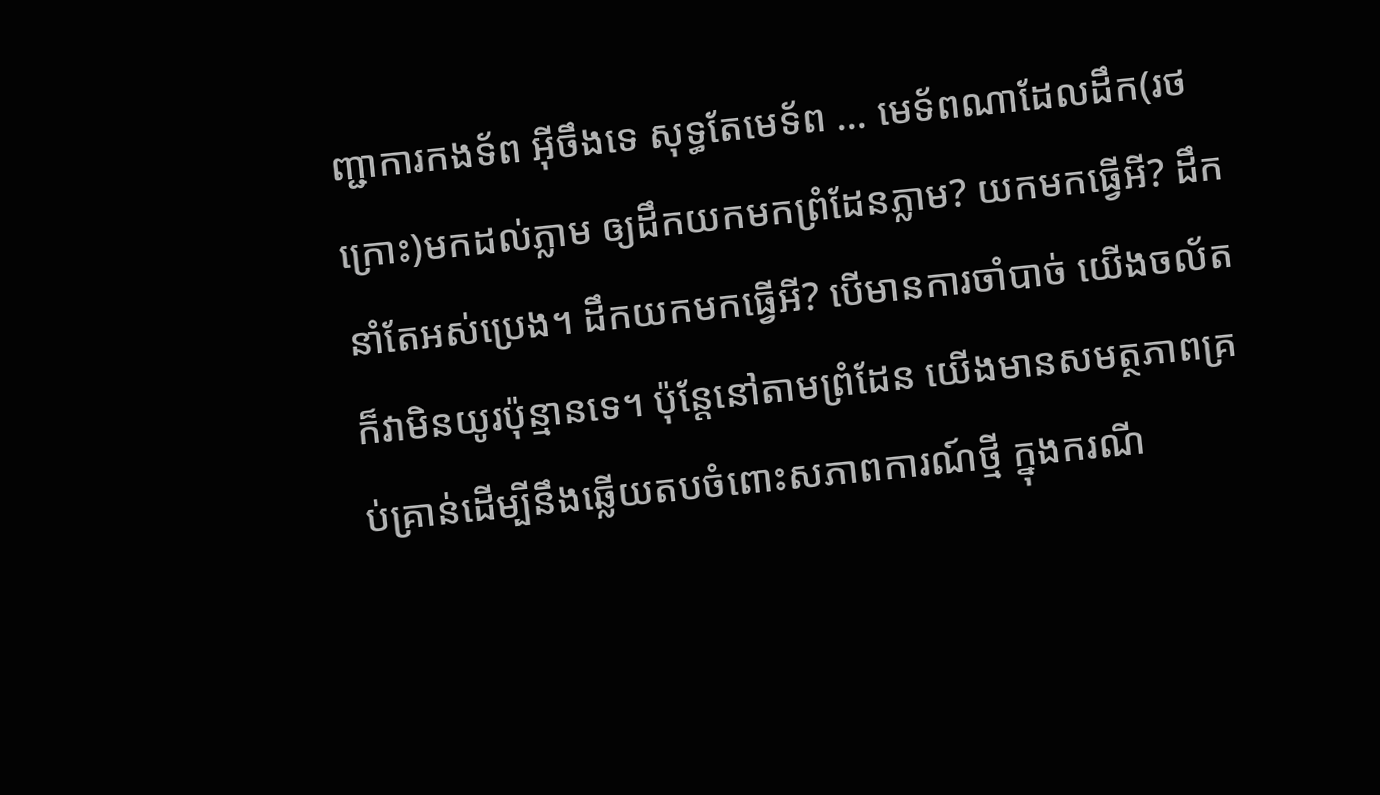ញ្ជាការកងទ័ព អ៊ីចឹងទេ សុទ្ធតែមេទ័ព … មេទ័ពណាដែលដឹក(រថក្រោះ)មកដល់ភ្លាម ឲ្យដឹកយកមកព្រំដែនភ្លាម? យកមកធ្វើអី? ដឹកនាំតែអស់ប្រេង។ ដឹកយកមកធ្វើអី? បើមានការចាំបាច់ យើងចល័ត ក៏វាមិនយូរប៉ុន្មានទេ។ ប៉ុន្តែនៅតាមព្រំដែន យើងមានសមត្ថភាពគ្រប់គ្រាន់ដើម្បីនឹងឆ្លើយតបចំពោះសភាពការណ៍ថ្មី ក្នុងករណី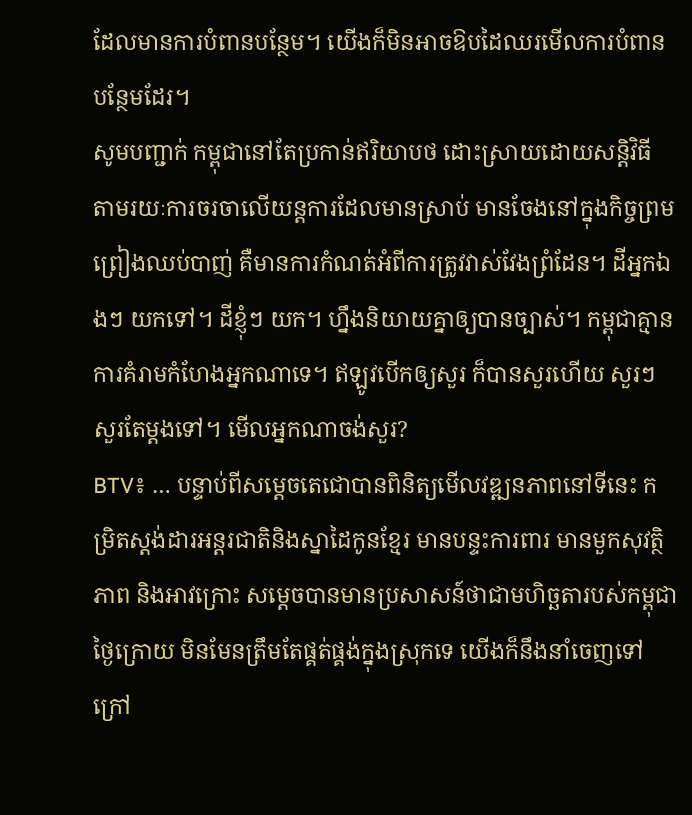ដែលមានការបំពានបន្ថែម។ យើងក៏មិនអាចឱបដៃឈរមើលការបំពានបន្ថែមដែរ។
សូមបញ្ជាក់ កម្ពុជានៅតែប្រកាន់ឥរិយាបថ ដោះស្រាយដោយសន្តិវិធី តាមរយៈការចរចាលើយន្តការដែលមានស្រាប់ មានចែងនៅក្នុងកិច្ចព្រមព្រៀងឈប់បាញ់ គឺមានការកំណត់អំពីការត្រូវវាស់វែងព្រំដែន។ ដីអ្នកឯងៗ យកទៅ។ ដីខ្ញុំៗ យក។ ហ្នឹងនិយាយគ្នាឲ្យបានច្បាស់។ កម្ពុជាគ្មានការគំរាមកំហែងអ្នកណាទេ។ ឥឡូវបើកឲ្យសួរ ក៏បានសួរហើយ សួរៗ សួរតែម្តងទៅ។ មើលអ្នកណាចង់សួរ?
BTV៖ … បន្ទាប់ពីសម្តេចតេជោបានពិនិត្យមើលវឌ្ឍនភាពនៅទីនេះ កម្រិតស្តង់ដារអន្តរជាតិនិងស្នាដៃកូនខ្មែរ មានបន្ទះការពារ មានមួកសុវត្ថិភាព និងអាវក្រោះ សម្តេចបានមានប្រសាសន៍ថាជាមហិច្ឆតារបស់កម្ពុជាថ្ងៃក្រោយ មិនមែនត្រឹមតែផ្គត់ផ្គង់ក្នុងស្រុកទេ យើងក៏នឹងនាំចេញទៅក្រៅ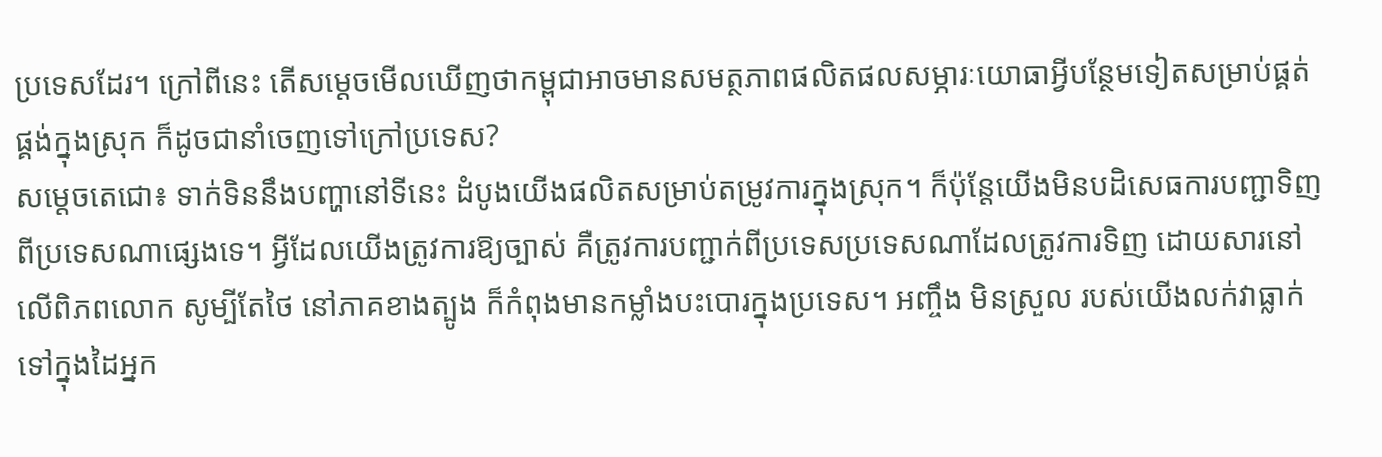ប្រទេសដែរ។ ក្រៅពីនេះ តើសម្តេចមើលឃើញថាកម្ពុជាអាចមានសមត្ថភាពផលិតផលសម្ភារៈយោធាអ្វីបន្ថែមទៀតសម្រាប់ផ្គត់ផ្គង់ក្នុងស្រុក ក៏ដូចជានាំចេញទៅក្រៅប្រទេស?
សម្តេចតេជោ៖ ទាក់ទិននឹងបញ្ហានៅទីនេះ ដំបូងយើងផលិតសម្រាប់តម្រូវការក្នុងស្រុក។ ក៏ប៉ុន្តែយើងមិនបដិសេធការបញ្ជាទិញពីប្រទេសណាផ្សេងទេ។ អ្វីដែលយើងត្រូវការឱ្យច្បាស់ គឺត្រូវការបញ្ជាក់ពីប្រទេសប្រទេសណាដែលត្រូវការទិញ ដោយសារនៅលើពិភពលោក សូម្បីតែថៃ នៅភាគខាងត្បូង ក៏កំពុងមានកម្លាំងបះបោរក្នុងប្រទេស។ អញ្ចឹង មិនស្រួល របស់យើងលក់វាធ្លាក់ទៅក្នុងដៃអ្នក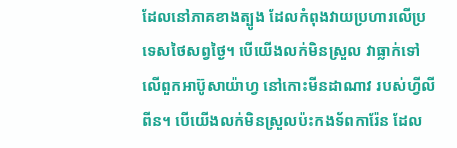ដែលនៅភាគខាងត្បូង ដែលកំពុងវាយប្រហារលើប្រទេសថៃសព្វថ្ងៃ។ បើយើងលក់មិនស្រួល វាធ្លាក់ទៅលើពួកអាប៊ូសាយ៉ាហ្វ នៅកោះមីនដាណាវ របស់ហ្វីលីពីន។ បើយើងលក់មិនស្រួលប៉ះកងទ័ពការ៉ែន ដែល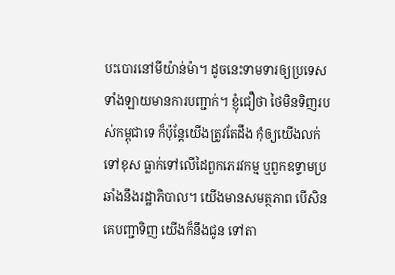បះបោរនៅមីយ៉ាន់ម៉ា។ ដូចនេះទាមទារឲ្យប្រទេសទាំងឡាយមានការបញ្ជាក់។ ខ្ញុំជឿថា ថៃមិនទិញរបស់កម្ពុជាទេ ក៏ប៉ុន្តែយើងត្រូវតែដឹង កុំឲ្យយើងលក់ទៅខុស ធ្លាក់ទៅលើដៃពួកភេរវកម្ម ឬពួកឧទ្ទាមប្រឆាំងនឹងរដ្ឋាភិបាល។ យើងមានសមត្ថភាព បើសិនគេបញ្ជាទិញ យើងក៏នឹងជូន ទៅតា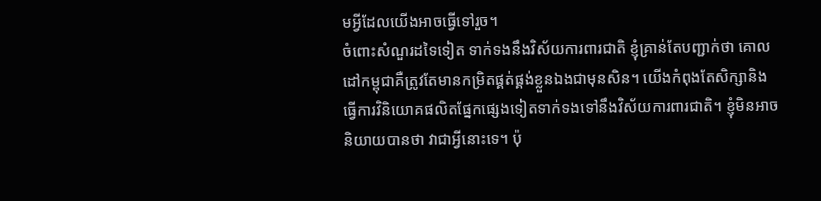មអ្វីដែលយើងអាចធ្វើទៅរួច។
ចំពោះសំណួរដទៃទៀត ទាក់ទងនឹងវិស័យការពារជាតិ ខ្ញុំគ្រាន់តែបញ្ជាក់ថា គោលដៅកម្ពុជាគឺត្រូវតែមានកម្រិតផ្គត់ផ្គង់ខ្លួនឯងជាមុនសិន។ យើងកំពុងតែសិក្សានិងធ្វើការវិនិយោគផលិតផ្នែកផ្សេងទៀតទាក់ទងទៅនឹងវិស័យការពារជាតិ។ ខ្ញុំមិនអាចនិយាយបានថា វាជាអ្វីនោះទេ។ ប៉ុ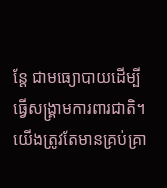ន្តែ ជាមធ្យោបាយដើម្បីធ្វើសង្គ្រាមការពារជាតិ។ យើងត្រូវតែមានគ្រប់គ្រា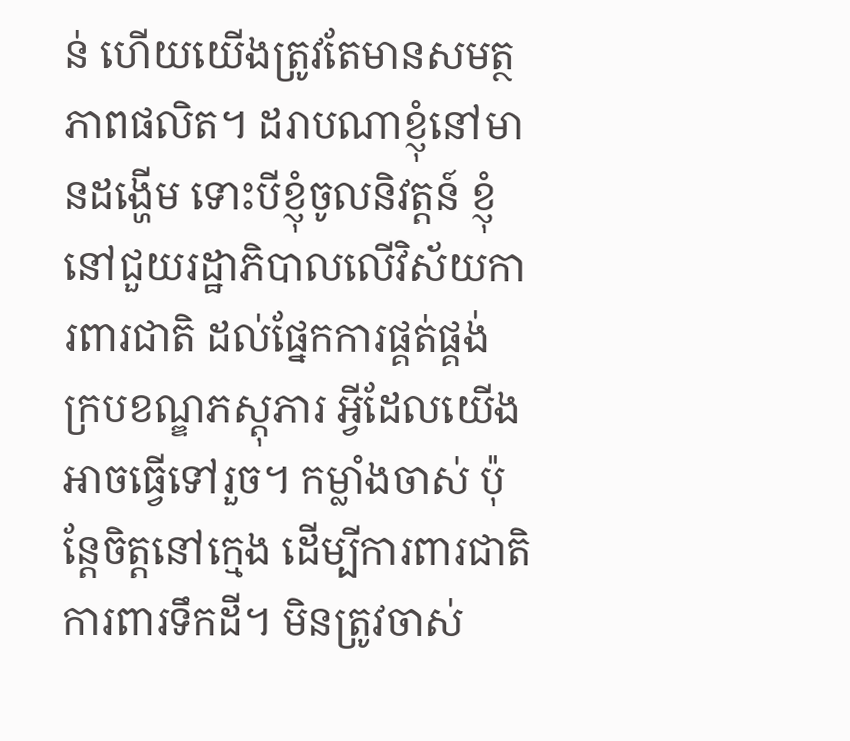ន់ ហើយយើងត្រូវតែមានសមត្ថភាពផលិត។ ដរាបណាខ្ញុំនៅមានដង្ហើម ទោះបីខ្ញុំចូលនិវត្តន៍ ខ្ញុំនៅជួយរដ្ឋាភិបាលលើវិស័យការពារជាតិ ដល់ផ្នែកការផ្គត់ផ្គង់ ក្របខណ្ឌភស្តុភារ អ្វីដែលយើងអាចធ្វើទៅរួច។ កម្លាំងចាស់ ប៉ុន្តែចិត្តនៅក្មេង ដើម្បីការពារជាតិ ការពារទឹកដី។ មិនត្រូវចាស់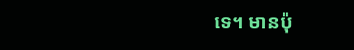ទេ។ មានប៉ុ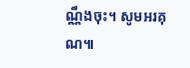ណ្ណឹងចុះ។ សូមអរគុណ៕